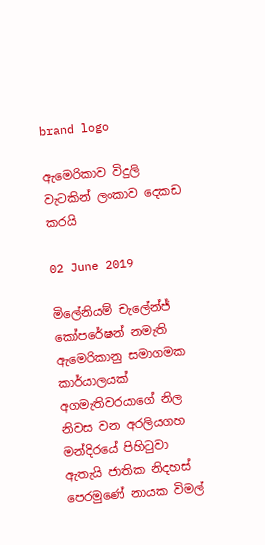brand logo

ඇමෙරිකාව විදුලි වැටකින් ලංකාව දෙකඩ කරයි

02 June 2019

මිලේනියම් චැලේන්ජ් කෝපරේෂන් නමැති ඇමෙරිකානු සමාගමක කාර්යාලයක් අගමැතිවරයාගේ නිල නිවස වන අරලියගහ මන්දිරයේ පිහිටුවා ඇතැයි ජාතික නිදහස් පෙරමුණේ නායක විමල්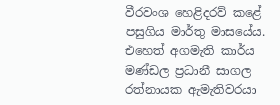වීරවංශ හෙළිදරව් කළේ පසුගිය මාර්තු මාසයේය. එහෙත් අගමැති කාර්ය මණ්ඩල ප්‍රධානී සාගල රත්නායක ඇමැතිවරයා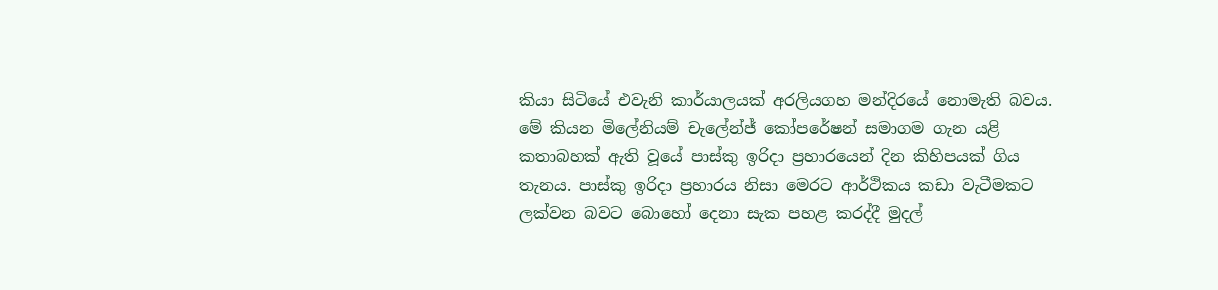කියා සිටියේ එවැනි කාර්යාලයක් අරලියගහ මන්දිරයේ නොමැති බවය. මේ කියන මිලේනියම් චැලේන්ජ් කෝපරේෂන් සමාගම ගැන යළි කතාබහක් ඇති වූයේ පාස්කු ඉරිදා ප්‍රහාරයෙන් දින කිහිපයක් ගිය තැනය. පාස්කු ඉරිදා ප්‍රහාරය නිසා මෙරට ආර්ථිකය කඩා වැටීමකට ලක්වන බවට බොහෝ දෙනා සැක පහළ කරද්දී මුදල්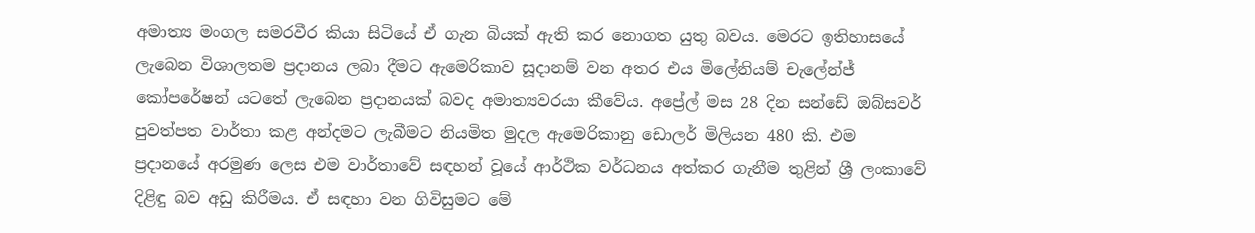අමාත්‍ය මංගල සමරවීර කියා සිටියේ ඒ ගැන බියක් ඇති කර නොගත යුතු බවය. මෙරට ඉතිහාසයේ ලැබෙන විශාලතම ප්‍රදානය ලබා දීමට ඇමෙරිකාව සූදානම් වන අතර එය මිලේනියම් චැලේන්ජ් කෝපරේෂන් යටතේ ලැබෙන ප්‍රදානයක් බවද අමාත්‍යවරයා කීවේය. අප්‍රේල් මස 28 දින සන්ඩේ ඔබ්සවර් පුවත්පත වාර්තා කළ අන්දමට ලැබීමට නියමිත මුදල ඇමෙරිකානු ඩොලර් මිලියන 480 කි. එම ප්‍රදානයේ අරමුණ ලෙස එම වාර්තාවේ සඳහන් වූයේ ආර්ථික වර්ධනය අත්කර ගැනීම තුළින් ශ්‍රී ලංකාවේ දිළිඳු බව අඩු කිරීමය. ඒ සඳහා වන ගිවිසුමට මේ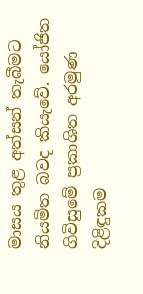මාසය තුළ අත්සන් තැබීමට නියමිත බවද කියැවේ. යෝජිත ගිවිසුමේ ප්‍රකාශිත අරමුණ දිළිඳුකම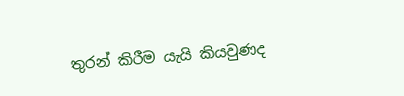තුරන් කිරීම යැයි කියවුණද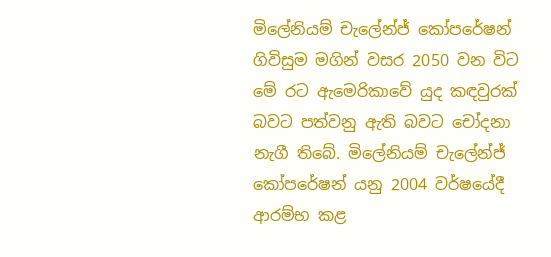මිලේනියම් චැලේන්ජ් කෝපරේෂන් ගිවිසුම මගින් වසර 2050 වන විට මේ රට ඇමෙරිකාවේ යුද කඳවුරක් බවට පත්වනු ඇති බවට චෝදනා නැගී තිබේ. මිලේනියම් චැලේන්ජ් කෝපරේෂන් යනු 2004 වර්ෂයේදී ආරම්භ කළ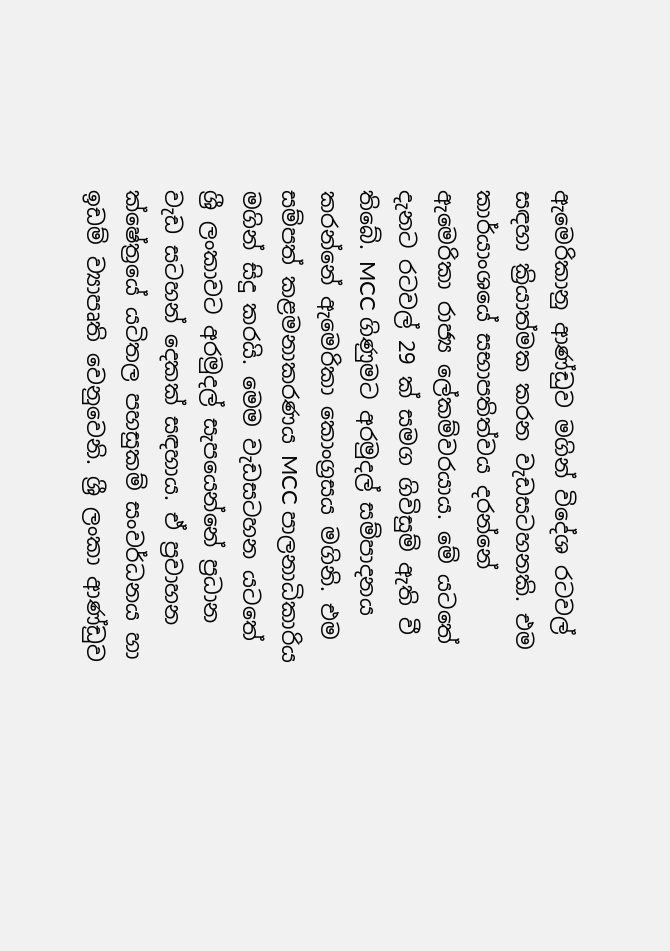ඇමෙරිකානු ආණ්ඩුව මගින් විදේශ රටවල් සඳහා ක්‍රියාත්මක කරන වැඩසටහනකි. එම කාර්යාංශයේ සභාපතිත්වය දරන්නේ ඇමෙරිකා රාජ්‍ය ලේකම්වරයාය. මේ යටතේ දැනට රටවල් 29 ක් සමග ගිවිසුම් ඇති වී තිබේ. MCC ගිණුමට අරමුදල් සම්පාදනය කරන්නේ ඇමෙරිකා කොංග්‍රසය මගිනි. එම සම්පත් කළමනාකරණය MCC පාලනාධිකාරිය මගින් සිදු කරයි. මෙම වැඩසටහන යටතේ ශ්‍රී ලංකාවට අරමුදල් සැපයෙන්නේ ප්‍රධාන වැඩ සටහන් දෙකක් සඳහාය. ඒ ප්‍රවාහන ක්ෂේත්‍රයේ යටිතල පහසුකම් සංවර්ධනය හා ඉඩම් ව්‍යාපෘති වෙනුවෙනි. ශ්‍රී ලංකා ආණ්ඩුව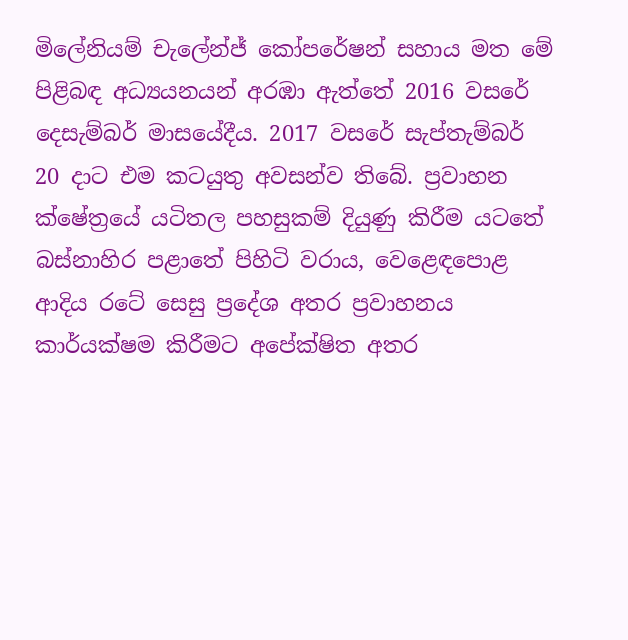මිලේනියම් චැලේන්ජ් කෝපරේෂන් සහාය මත මේ පිළිබඳ අධ්‍යයනයන් අරඹා ඇත්තේ 2016 වසරේ දෙසැම්බර් මාසයේදීය. 2017 වසරේ සැප්තැම්බර් 20 දාට එම කටයුතු අවසන්ව තිබේ. ප්‍රවාහන ක්ෂේත්‍රයේ යටිතල පහසුකම් දියුණු කිරීම යටතේ බස්නාහිර පළාතේ පිහිටි වරාය, වෙළෙඳපොළ ආදිය රටේ සෙසු ප්‍රදේශ අතර ප්‍රවාහනය කාර්යක්ෂම කිරීමට අපේක්ෂිත අතර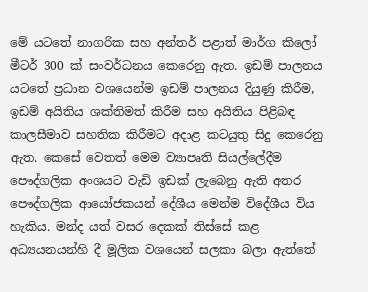මේ යටතේ නාගරික සහ අන්තර් පළාත් මාර්ග කිලෝ මීටර් 300 ක් සංවර්ධනය කෙරෙනු ඇත. ඉඩම් පාලනය යටතේ ප්‍රධාන වශයෙන්ම ඉඩම් පාලනය දියුණු කිරීම, ඉඩම් අයිතිය ශක්තිමත් කිරීම සහ අයිතිය පිළිබඳ කාලසීමාව සහතික කිරීමට අදාළ කටයුතු සිදු කෙරෙනු ඇත. කෙසේ වෙතත් මෙම ව්‍යාපෘති සියල්ලේදීම පෞද්ගලික අංශයට වැඩි ඉඩක් ලැබෙනු ඇති අතර පෞද්ගලික ආයෝජකයන් දේශීය මෙන්ම විදේශීය විය හැකිය. මන්ද යත් වසර දෙකක් තිස්සේ කළ අධ්‍යයනයන්හි දී මූලික වශයෙන් සලකා බලා ඇත්තේ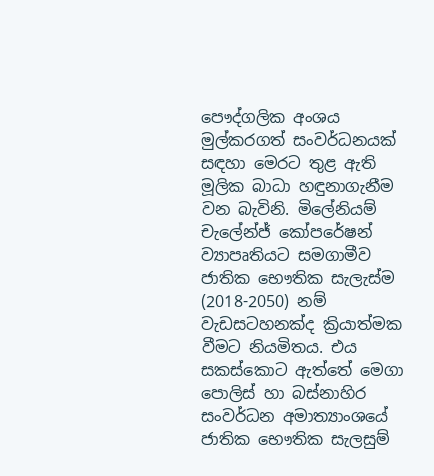පෞද්ගලික අංශය මුල්කරගත් සංවර්ධනයක් සඳහා මෙරට තුළ ඇති මූලික බාධා හඳුනාගැනීම වන බැවිනි. මිලේනියම් චැලේන්ජ් කෝපරේෂන් ව්‍යාපෘතියට සමගාමීව ජාතික භෞතික සැලැස්ම (2018-2050) නම් වැඩසටහනක්ද ක්‍රියාත්මක වීමට නියමිතය. එය සකස්කොට ඇත්තේ මෙගා පොලිස් හා බස්නාහිර සංවර්ධන අමාත්‍යාංශයේ ජාතික භෞතික සැලසුම්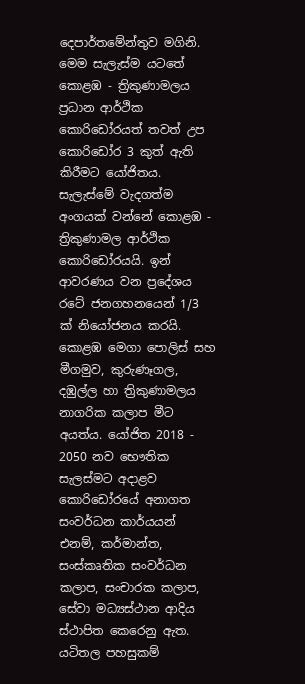දෙපාර්තමේන්තුව මගිනි. මෙම සැලැස්ම යටතේ කොළඹ - ත්‍රිකුණාමලය ප්‍රධාන ආර්ථික කොරිඩෝරයත් තවත් උප කොරිඩෝර 3 කුත් ඇති කිරීමට යෝජිතය. සැලැස්මේ වැදගත්ම අංගයක් වන්නේ කොළඹ - ත්‍රිකුණාමල ආර්ථික කොරිඩෝරයයි. ඉන් ආවරණය වන ප්‍රදේශය රටේ ජනගහනයෙන් 1/3 ක් නියෝජනය කරයි. කොළඹ මෙගා පොලිස් සහ මීගමුව, කුරුණෑගල, දඹුල්ල හා ත්‍රිකුණාමලය නාගරික කලාප මීට අයත්ය. යෝජිත 2018 - 2050 නව භෞතික සැලස්මට අදාළව කොරිඩෝරයේ අනාගත සංවර්ධන කාර්යයන් එනම්, කර්මාන්ත, සංස්කෘතික සංවර්ධන කලාප, සංචාරක කලාප, සේවා මධ්‍යස්ථාන ආදිය ස්ථාපිත කෙරෙනු ඇත. යටිතල පහසුකම්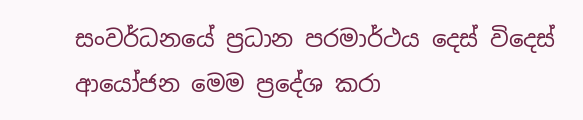සංවර්ධනයේ ප්‍රධාන පරමාර්ථය දෙස් විදෙස් ආයෝජන මෙම ප්‍රදේශ කරා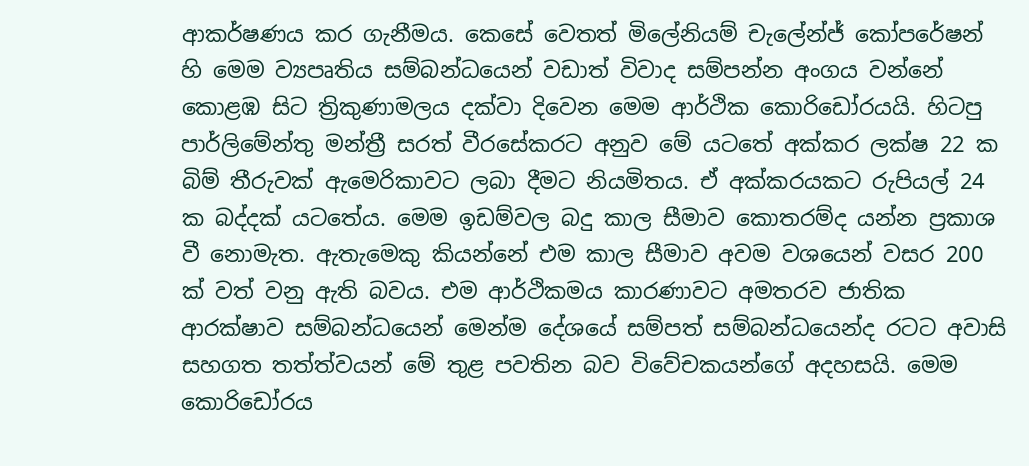ආකර්ෂණය කර ගැනීමය. කෙසේ වෙතත් මිලේනියම් චැලේන්ජ් කෝපරේෂන් හි මෙම ව්‍යපෘතිය සම්බන්ධයෙන් වඩාත් විවාද සම්පන්න අංගය වන්නේ කොළඹ සිට ත්‍රිකුණාමලය දක්වා දිවෙන මෙම ආර්ථික කොරිඩෝරයයි. හිටපු පාර්ලිමේන්තු මන්ත්‍රී සරත් වීරසේකරට අනුව මේ යටතේ අක්කර ලක්ෂ 22 ක බිම් තීරුවක් ඇමෙරිකාවට ලබා දීමට නියමිතය. ඒ අක්කරයකට රුපියල් 24 ක බද්දක් යටතේය. මෙම ඉඩම්වල බදු කාල සීමාව කොතරම්ද යන්න ප්‍රකාශ වී නොමැත. ඇතැමෙකු කියන්නේ එම කාල සීමාව අවම වශයෙන් වසර 200 ක් වත් වනු ඇති බවය. එම ආර්ථිකමය කාරණාවට අමතරව ජාතික ආරක්ෂාව සම්බන්ධයෙන් මෙන්ම දේශයේ සම්පත් සම්බන්ධයෙන්ද රටට අවාසි සහගත තත්ත්වයන් මේ තුළ පවතින බව විවේචකයන්ගේ අදහසයි. මෙම කොරිඩෝරය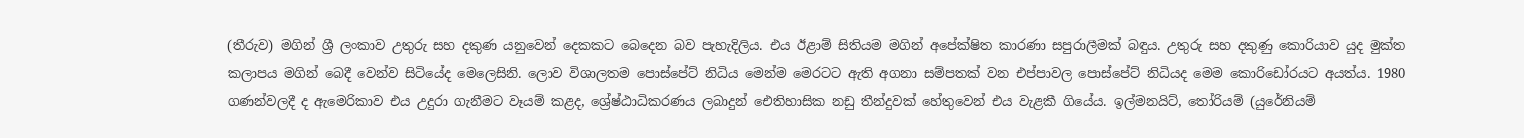(තීරුව) මගින් ශ්‍රී ලංකාව උතුරු සහ දකුණ යනුවෙන් දෙකකට බෙදෙන බව පැහැදිලිය. එය ඊළාම් සිතියම මගින් අපේක්ෂිත කාරණා සපුරාලීමක් බඳුය. උතුරු සහ දකුණු කොරියාව යුද මුක්ත කලාපය මගින් බෙදී වෙන්ව සිටියේද මෙලෙසිනි. ලොව විශාලතම පොස්පේට් නිධිය මෙන්ම මෙරටට ඇති අගනා සම්පතක් වන එප්පාවල පොස්පේට් නිධියද මෙම කොරිඩෝරයට අයත්ය. 1980 ගණන්වලදී ද ඇමෙරිකාව එය උදුරා ගැනීමට වෑයම් කළද, ශ්‍රේෂ්ඨාධිකරණය ලබාදුන් ඓතිහාසික නඩු තීන්දුවක් හේතුවෙන් එය වැළකී ගියේය. ඉල්මනයිට්, තෝරියම් (යුරේනියම්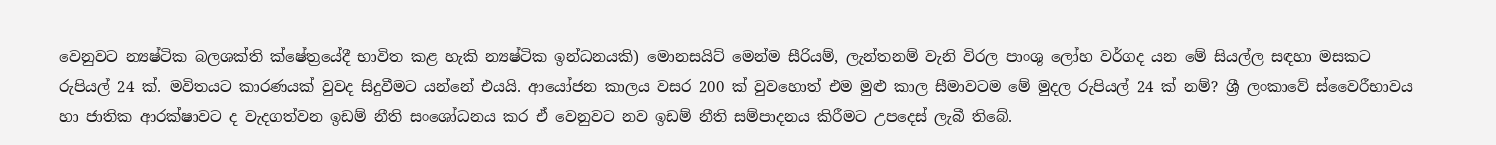වෙනුවට න්‍යෂ්ටික බලශක්ති ක්ෂේත්‍රයේදී භාවිත කළ හැකි න්‍යෂ්ටික ඉන්ධනයකි) මොනසයිට් මෙන්ම සීරියම්, ලැන්තනම් වැනි විරල පාංශු ලෝහ වර්ගද යන මේ සියල්ල සඳහා මසකට රුපියල් 24 ක්. මවිතයට කාරණයක් වුවද සිදුවීමට යන්නේ එයයි. ආයෝජන කාලය වසර 200 ක් වුවහොත් එම මුළු කාල සීමාවටම මේ මුදල රුපියල් 24 ක් නම්? ශ්‍රී ලංකාවේ ස්වෛරීභාවය හා ජාතික ආරක්ෂාවට ද වැදගත්වන ඉඩම් නීති සංශෝධනය කර ඒ වෙනුවට නව ඉඩම් නීති සම්පාදනය කිරීමට උපදෙස් ලැබී තිබේ.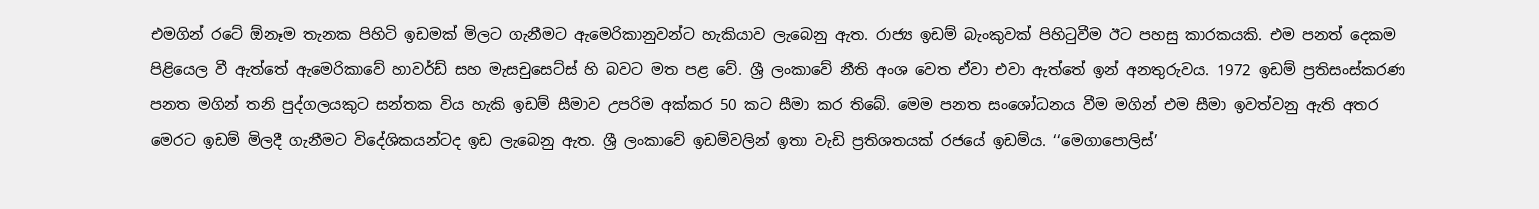එමගින් රටේ ඕනෑම තැනක පිහිටි ඉඩමක් මිලට ගැනීමට ඇමෙරිකානුවන්ට හැකියාව ලැබෙනු ඇත. රාජ්‍ය ඉඩම් බැංකුවක් පිහිටුවීම ඊට පහසු කාරකයකි. එම පනත් දෙකම පිළියෙල වී ඇත්තේ ඇමෙරිකාවේ හාවර්ඩ් සහ මැසචුසෙට්ස් හි බවට මත පළ වේ. ශ්‍රී ලංකාවේ නීති අංශ වෙත ඒවා එවා ඇත්තේ ඉන් අනතුරුවය. 1972 ඉඩම් ප්‍රතිසංස්කරණ පනත මගින් තනි පුද්ගලයකුට සන්තක විය හැකි ඉඩම් සීමාව උපරිම අක්කර 50 කට සීමා කර තිබේ. මෙම පනත සංශෝධනය වීම මගින් එම සීමා ඉවත්වනු ඇති අතර මෙරට ඉඩම් මිලදී ගැනීමට විදේශිකයන්ටද ඉඩ ලැබෙනු ඇත. ශ්‍රී ලංකාවේ ඉඩම්වලින් ඉතා වැඩි ප්‍රතිශතයක් රජයේ ඉඩම්ය. ‘‘මෙගාපොලිස්’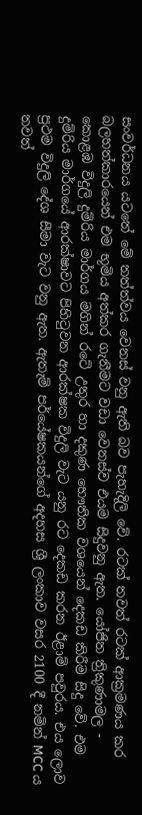සංවර්ධනය යටතේ මේ තත්ත්වය වෙනස් වනු ඇති බව පැහැදිලි වේ. රටක් තවත් රටක් ආක්‍රමණය කර බලහත්කාරයෙන් එම භූමිය අත්කර ගැනීමට වඩා වෙනස්ව එයම සිදුවනු ඇත. යෝජිත ත්‍රිකුණාමල - කොළඹ විදුලි දුම්රිය මාර්ගය මගින් රටේ උතුර හා දකුණ භෞතික වශයෙන් දෙකඩ කිරීම සිදු වේ. එම දුම්රිය මාර්ගයේ ආරක්ෂාවට පිහිටුවන ආරක්ෂක විදුලි වැට යනු රට දෙකඩ කරන ඊළාම් පවුරය. එය ලොව ප්‍රථම විදුලි දේශ සීමා වැට වනු ඇත. ඇතැම් පර්යේෂකයන්ගේ අදහස ශ්‍රී ලංකාව වසර 2100 දී නමින් MCC ය තවත්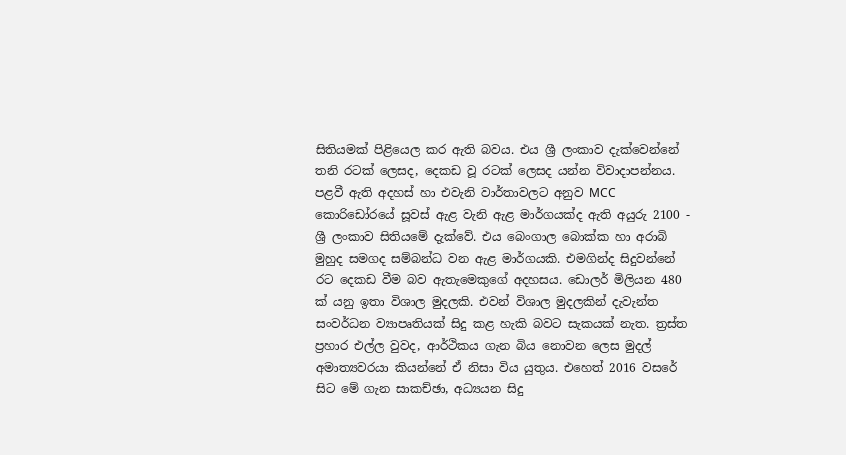සිතියමක් පිළියෙල කර ඇති බවය. එය ශ්‍රී ලංකාව දැක්වෙන්නේ තනි රටක් ලෙසද, දෙකඩ වූ රටක් ලෙසද යන්න විවාදාපන්නය. පළවී ඇති අදහස් හා එවැනි වාර්තාවලට අනුව MCC කොරිඩෝරයේ සූවස් ඇළ වැනි ඇළ මාර්ගයක්ද ඇති අයුරු 2100 - ශ්‍රී ලංකාව සිතියමේ දැක්වේ. එය බෙංගාල බොක්ක හා අරාබි මුහුද සමගද සම්බන්ධ වන ඇළ මාර්ගයකි. එමගින්ද සිදුවන්නේ රට දෙකඩ වීම බව ඇතැමෙකුගේ අදහසය. ඩොලර් මිලියන 480 ක් යනු ඉතා විශාල මුදලකි. එවන් විශාල මුදලකින් දැවැන්ත සංවර්ධන ව්‍යාපෘතියක් සිදු කළ හැකි බවට සැකයක් නැත. ත්‍රස්ත ප්‍රහාර එල්ල වුවද, ආර්ථිකය ගැන බිය නොවන ලෙස මුදල් අමාත්‍යවරයා කියන්නේ ඒ නිසා විය යුතුය. එහෙත් 2016 වසරේ සිට මේ ගැන සාකච්ඡා, අධ්‍යයන සිදු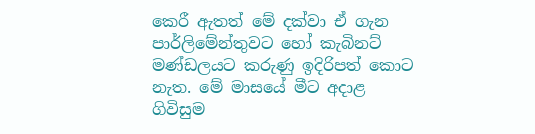කෙරී ඇතත් මේ දක්වා ඒ ගැන පාර්ලිමේන්තුවට හෝ කැබිනට් මණ්ඩලයට කරුණු ඉදිරිපත් කොට නැත. මේ මාසයේ මීට අදාළ ගිවිසුම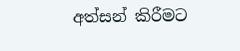අත්සන් කිරීමට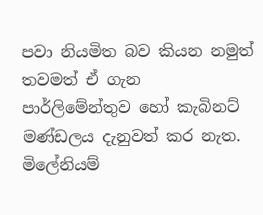පවා නියමිත බව කියන නමුත් තවමත් ඒ ගැන පාර්ලිමේන්තුව හෝ කැබිනට් මණ්ඩලය දැනුවත් කර නැත. මිලේනියම්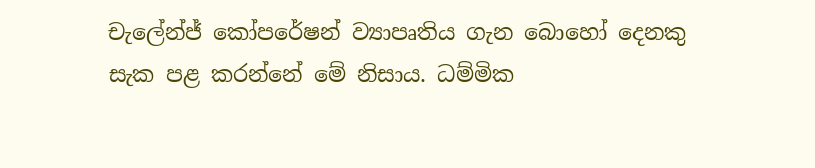චැලේන්ජ් කෝපරේෂන් ව්‍යාපෘතිය ගැන බොහෝ දෙනකු සැක පළ කරන්නේ මේ නිසාය. ධම්මික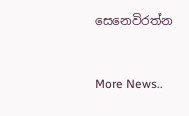සෙනෙවිරත්න


More News..